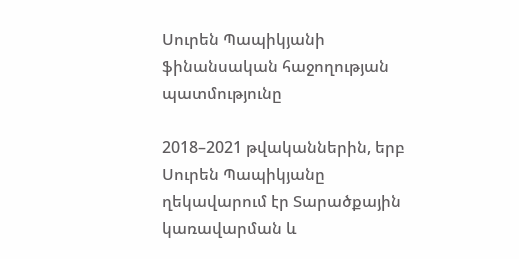Սուրեն Պապիկյանի ֆինանսական հաջողության պատմությունը

2018–2021 թվականներին, երբ Սուրեն Պապիկյանը ղեկավարում էր Տարածքային կառավարման և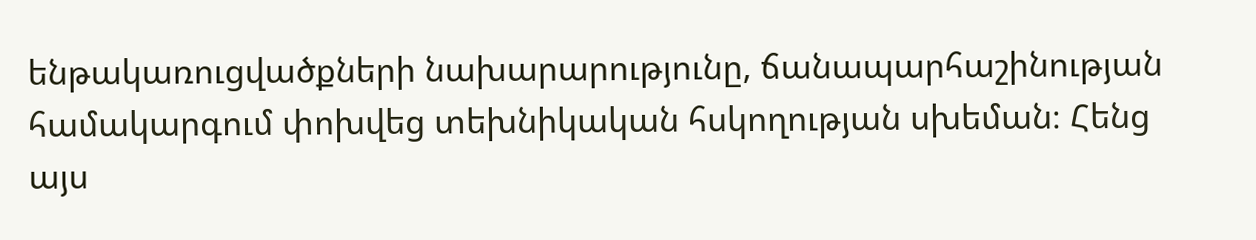ենթակառուցվածքների նախարարությունը, ճանապարհաշինության համակարգում փոխվեց տեխնիկական հսկողության սխեման։ Հենց այս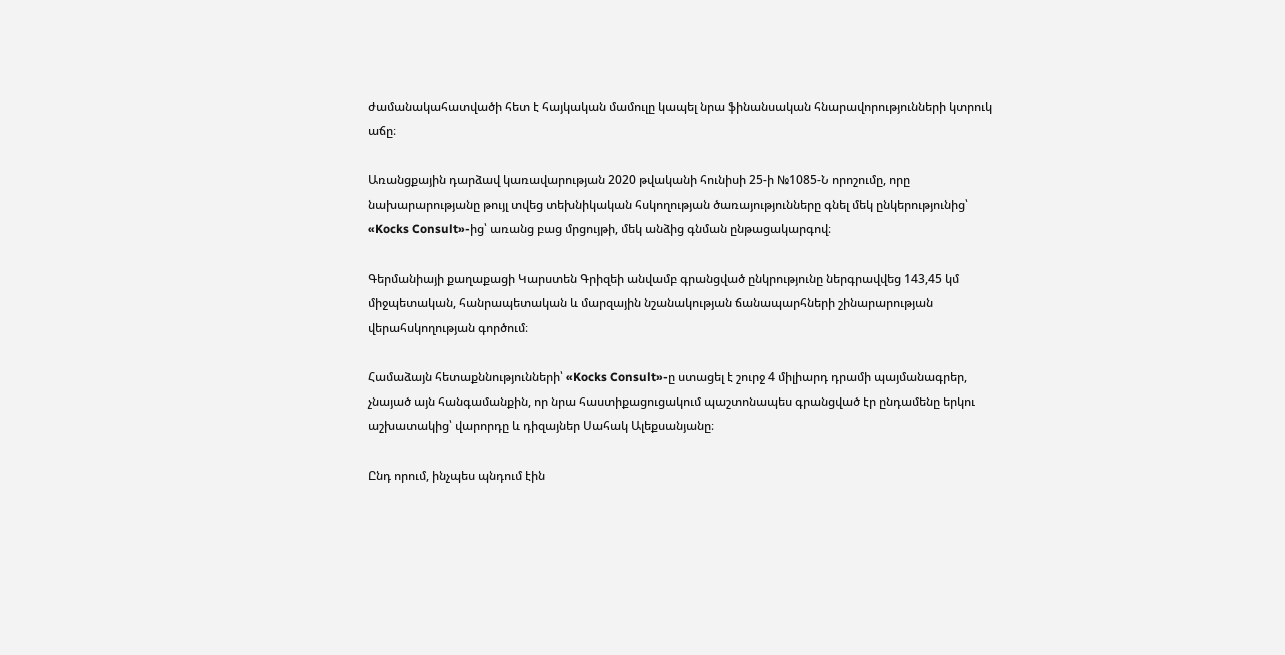ժամանակահատվածի հետ է հայկական մամուլը կապել նրա ֆինանսական հնարավորությունների կտրուկ աճը։

Առանցքային դարձավ կառավարության 2020 թվականի հունիսի 25-ի №1085-Ն որոշումը, որը նախարարությանը թույլ տվեց տեխնիկական հսկողության ծառայությունները գնել մեկ ընկերությունից՝ «Kocks Consult»-ից՝ առանց բաց մրցույթի, մեկ անձից գնման ընթացակարգով։

Գերմանիայի քաղաքացի Կարստեն Գրիզեի անվամբ գրանցված ընկրությունը ներգրավվեց 143,45 կմ միջպետական, հանրապետական և մարզային նշանակության ճանապարհների շինարարության վերահսկողության գործում։

Համաձայն հետաքննությունների՝ «Kocks Consult»-ը ստացել է շուրջ 4 միլիարդ դրամի պայմանագրեր, չնայած այն հանգամանքին, որ նրա հաստիքացուցակում պաշտոնապես գրանցված էր ընդամենը երկու աշխատակից՝ վարորդը և դիզայներ Սահակ Ալեքսանյանը։

Ընդ որում, ինչպես պնդում էին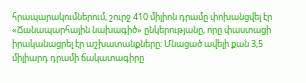հրապարակումներում, շուրջ 410 միլիոն դրամը փոխանցվել էր «Ճանապարհային նախագիծ» ընկերությանը, որը փաստացի իրականացրել էր աշխատանքները։ Մնացած ավելի քան 3,5 միլիարդ դրամի ճակատագիրը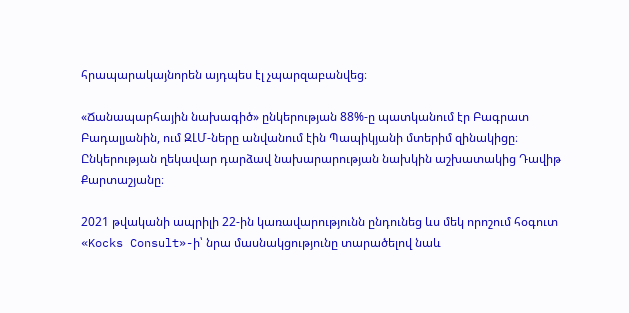հրապարակայնորեն այդպես էլ չպարզաբանվեց։

«Ճանապարհային նախագիծ» ընկերության 88%-ը պատկանում էր Բագրատ Բադալյանին, ում ԶԼՄ-ները անվանում էին Պապիկյանի մտերիմ զինակիցը։ Ընկերության ղեկավար դարձավ նախարարության նախկին աշխատակից Դավիթ Քարտաշյանը։

2021 թվականի ապրիլի 22-ին կառավարությունն ընդունեց ևս մեկ որոշում հօգուտ «Kocks Consult»-ի՝ նրա մասնակցությունը տարածելով նաև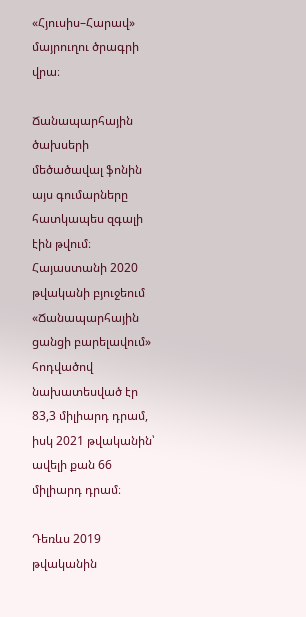«Հյուսիս–Հարավ» մայրուղու ծրագրի վրա։

Ճանապարհային ծախսերի մեծածավալ ֆոնին այս գումարները հատկապես զգալի էին թվում։ Հայաստանի 2020 թվականի բյուջեում «Ճանապարհային ցանցի բարելավում» հոդվածով նախատեսված էր 83,3 միլիարդ դրամ, իսկ 2021 թվականին՝ ավելի քան 66 միլիարդ դրամ։

Դեռևս 2019 թվականին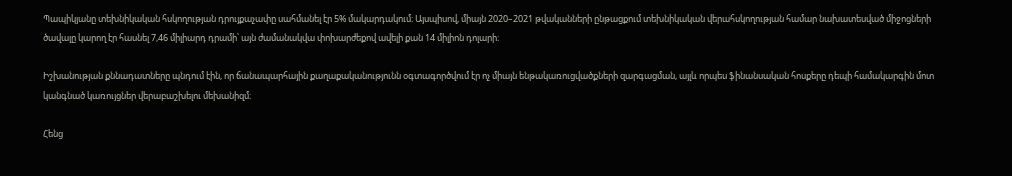Պապիկյանը տեխնիկական հսկողության դրույքաչափը սահմանել էր 5% մակարդակում։ Այսպիսով, միայն 2020–2021 թվականների ընթացքում տեխնիկական վերահսկողության համար նախատեսված միջոցների ծավալը կարող էր հասնել 7,46 միլիարդ դրամի՝ այն ժամանակվա փոխարժեքով ավելի քան 14 միլիոն դոլարի։

Իշխանության քննադատները պնդում էին, որ ճանապարհային քաղաքականությունն օգտագործվում էր ոչ միայն ենթակառուցվածքների զարգացման, այլև որպես ֆինանսական հոսքերը դեպի համակարգին մոտ կանգնած կառույցներ վերաբաշխելու մեխանիզմ։

Հենց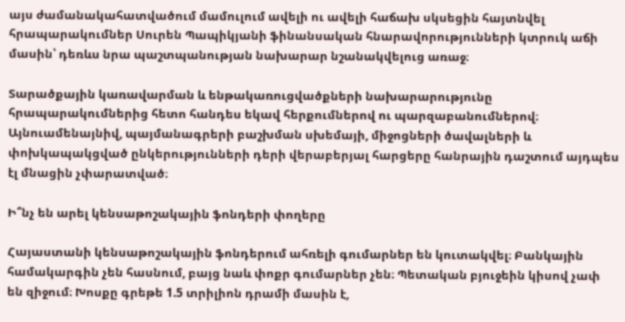այս ժամանակահատվածում մամուլում ավելի ու ավելի հաճախ սկսեցին հայտնվել հրապարակումներ Սուրեն Պապիկյանի ֆինանսական հնարավորությունների կտրուկ աճի մասին՝ դեռևս նրա պաշտպանության նախարար նշանակվելուց առաջ։

Տարածքային կառավարման և ենթակառուցվածքների նախարարությունը հրապարակումներից հետո հանդես եկավ հերքումներով ու պարզաբանումներով։ Այնուամենայնիվ, պայմանագրերի բաշխման սխեմայի, միջոցների ծավալների և փոխկապակցված ընկերությունների դերի վերաբերյալ հարցերը հանրային դաշտում այդպես էլ մնացին չփարատված։

Ի՞նչ են արել կենսաթոշակային ֆոնդերի փողերը

Հայաստանի կենսաթոշակային ֆոնդերում ահռելի գումարներ են կուտակվել։ Բանկային համակարգին չեն հասնում, բայց նաև փոքր գումարներ չեն։ Պետական բյուջեին կիսով չափ են զիջում։ Խոսքը գրեթե 1.5 տրիլիոն դրամի մասին է,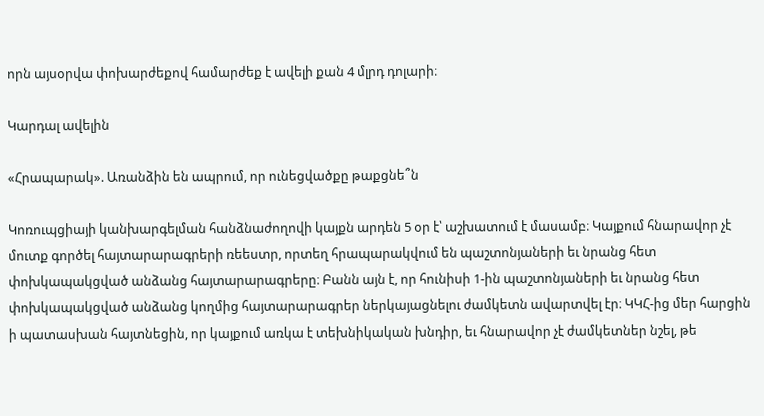որն այսօրվա փոխարժեքով համարժեք է ավելի քան 4 մլրդ դոլարի։

Կարդալ ավելին

«Հրապարակ». Առանձին են ապրում, որ ունեցվածքը թաքցնե՞ն

Կոռուպցիայի կանխարգելման հանձնաժողովի կայքն արդեն 5 օր է՝ աշխատում է մասամբ։ Կայքում հնարավոր չէ մուտք գործել հայտարարագրերի ռեեստր, որտեղ հրապարակվում են պաշտոնյաների եւ նրանց հետ փոխկապակցված անձանց հայտարարագրերը։ Բանն այն է, որ հունիսի 1-ին պաշտոնյաների եւ նրանց հետ փոխկապակցված անձանց կողմից հայտարարագրեր ներկայացնելու ժամկետն ավարտվել էր։ ԿԿՀ-ից մեր հարցին ի պատասխան հայտնեցին, որ կայքում առկա է տեխնիկական խնդիր, եւ հնարավոր չէ ժամկետներ նշել, թե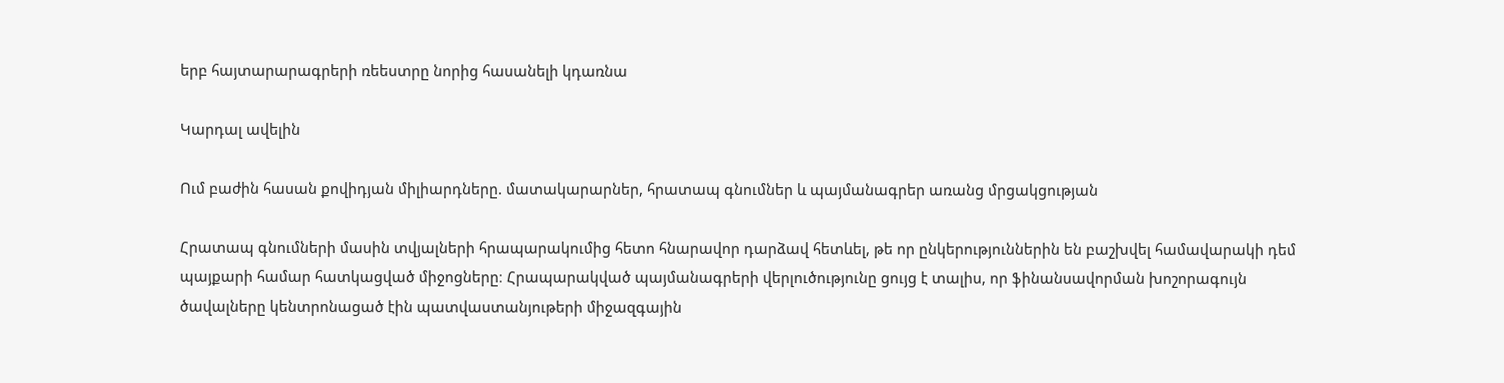երբ հայտարարագրերի ռեեստրը նորից հասանելի կդառնա

Կարդալ ավելին

Ում բաժին հասան քովիդյան միլիարդները. մատակարարներ, հրատապ գնումներ և պայմանագրեր առանց մրցակցության

Հրատապ գնումների մասին տվյալների հրապարակումից հետո հնարավոր դարձավ հետևել, թե որ ընկերություններին են բաշխվել համավարակի դեմ պայքարի համար հատկացված միջոցները։ Հրապարակված պայմանագրերի վերլուծությունը ցույց է տալիս, որ ֆինանսավորման խոշորագույն ծավալները կենտրոնացած էին պատվաստանյութերի միջազգային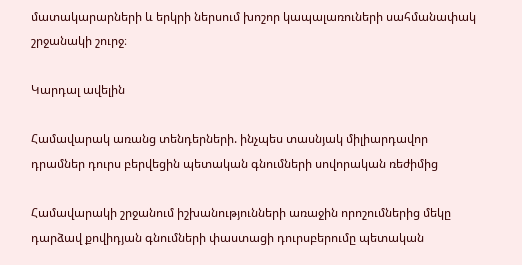մատակարարների և երկրի ներսում խոշոր կապալառուների սահմանափակ շրջանակի շուրջ։

Կարդալ ավելին

Համավարակ առանց տենդերների. ինչպես տասնյակ միլիարդավոր դրամներ դուրս բերվեցին պետական գնումների սովորական ռեժիմից

Համավարակի շրջանում իշխանությունների առաջին որոշումներից մեկը դարձավ քովիդյան գնումների փաստացի դուրսբերումը պետական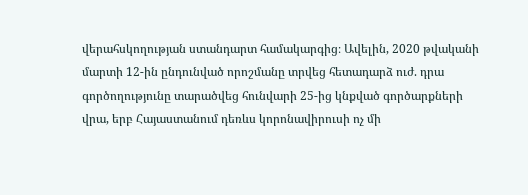վերահսկողության ստանդարտ համակարգից։ Ավելին, 2020 թվականի մարտի 12-ին ընդունված որոշմանը տրվեց հետադարձ ուժ. դրա գործողությունը տարածվեց հունվարի 25-ից կնքված գործարքների վրա, երբ Հայաստանում դեռևս կորոնավիրուսի ոչ մի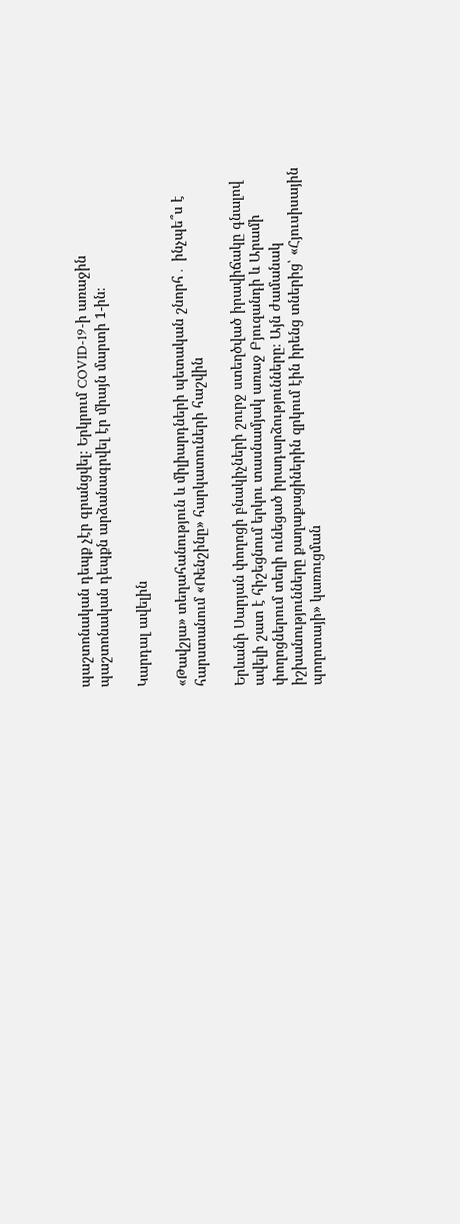պաշտոնական դեպք չէր գրանցվել։ Երկրում COVID-19-ի առաջին պաշտոնական դեպքն արձանագրվել էր միայն մարտի 1-ին։

Կարդալ ավելին

«Թավշյա» տեղահանություն և միլիարդների պետական շնորհ․ ինչպե՞ս է հարստանում «Ռենշինը» հարկատուների հաշվին

Երևանի Սարյան փողոցի բնակիչների շուրջ ստեղծված իրավիճակը գնալով ավելի շատ է հիշեցնում երկու տասնամյակ առաջ Բյուզանդի և Արամի փողոցներում տեղի ունեցած իրադարձությունները։ Այն ժամանակ իշխանությունները քաղաքացիներին զրկում էին իրենց տներից՝ «Հյուսիսային պողոտայի» կառուցման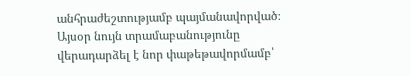անհրաժեշտությամբ պայմանավորված։ Այսօր նույն տրամաբանությունը վերադարձել է նոր փաթեթավորմամբ՝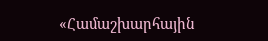«Համաշխարհային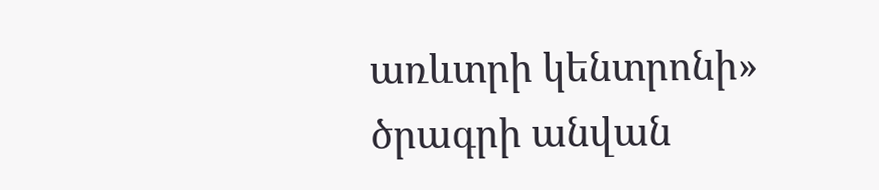առևտրի կենտրոնի» ծրագրի անվան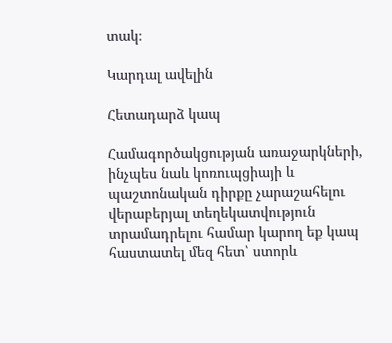տակ։

Կարդալ ավելին

Հետադարձ կապ

Համագործակցության առաջարկների, ինչպես նաև կոռուպցիայի և պաշտոնական դիրքը չարաշահելու վերաբերյալ տեղեկատվություն տրամադրելու համար կարող եք կապ հաստատել մեզ հետ՝ ստորև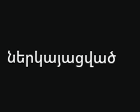ներկայացված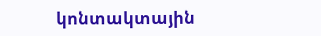կոնտակտային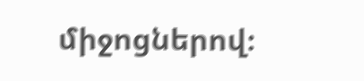միջոցներով։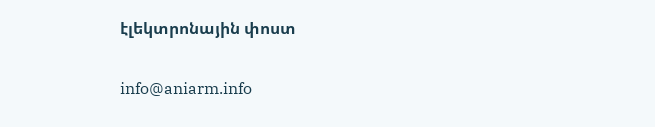էլեկտրոնային փոստ

info@aniarm.info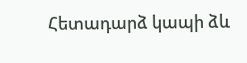Հետադարձ կապի ձև